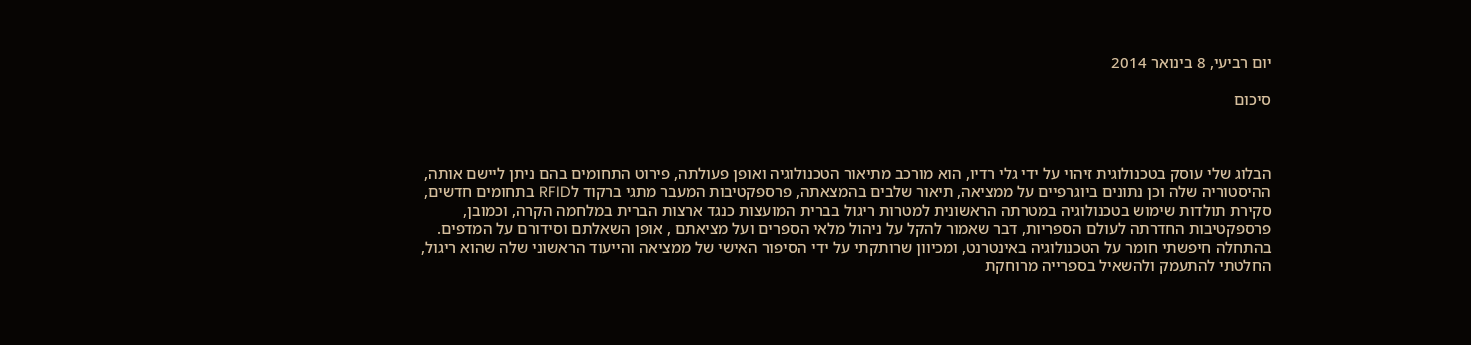יום רביעי, 8 בינואר 2014

סיכום



הבלוג שלי עוסק בטכנולוגית זיהוי על ידי גלי רדיו, הוא מורכב מתיאור הטכנולוגיה ואופן פעולתה, פירוט התחומים בהם ניתן ליישם אותה, ההיסטוריה שלה וכן נתונים ביוגרפיים על ממציאה, תיאור שלבים בהמצאתה, פרספקטיבות המעבר מתגי ברקוד לRFID בתחומים חדשים, סקירת תולדות שימוש בטכנולוגיה במטרתה הראשונית למטרות ריגול בברית המועצות כנגד ארצות הברית במלחמה הקרה, וכמובן, פרספקטיבות החדרתה לעולם הספריות, דבר שאמור להקל על ניהול מלאי הספרים ועל מציאתם , אופן השאלתם וסידורם על המדפים. בהתחלה חיפשתי חומר על הטכנולוגיה באינטרנט, ומכיוון שרותקתי על ידי הסיפור האישי של ממציאה והייעוד הראשוני שלה שהוא ריגול, החלטתי להתעמק ולהשאיל בספרייה מרוחקת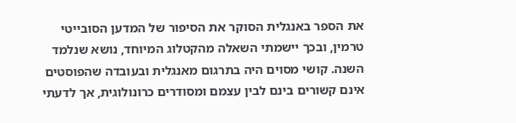את הספר באנגלית הסוקר את הסיפור של המדען הסובייטי טרמין, ובכך יישמתי השאלה מהקטלוג המיוחד, נושא שנלמד השנה. קושי מסוים היה בתרגום מאנגלית ובעובדה שהפוסטים אינם קשורים בינם לבין עצמם ומסודרים כרונולוגית, אך לדעתי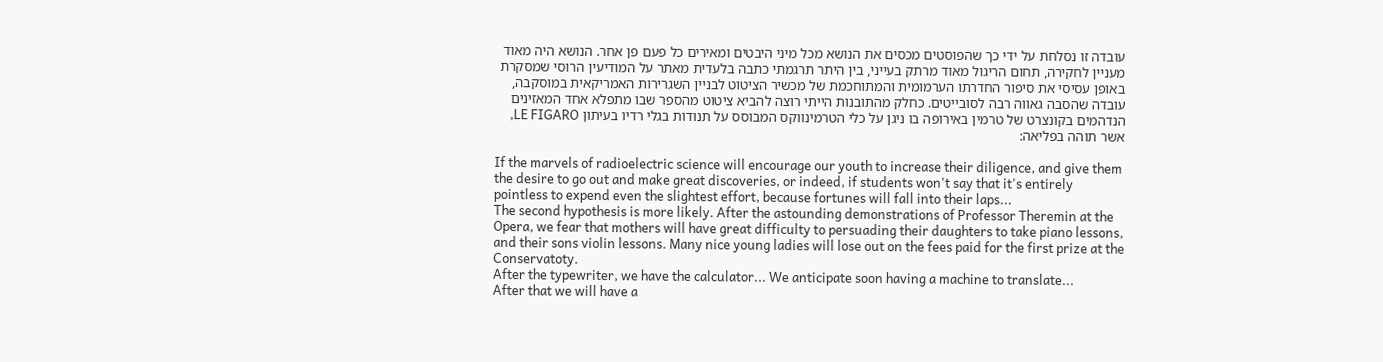עובדה זו נסלחת על ידי כך שהפוסטים מכסים את הנושא מכל מיני היבטים ומאירים כל פעם פן אחר. הנושא היה מאוד מעניין לחקירה, תחום הריגול מאוד מרתק בעייני, בין היתר תרגמתי כתבה בלעדית מאתר על המודיעין הרוסי שמסקרת באופן עסיסי את סיפור החדרתו הערמומית והמתוחכמת של מכשיר הציטוט לבניין השגרירות האמריקאית במוסקבה, עובדה שהסבה גאווה רבה לסובייטים. כחלק מהתובנות הייתי רוצה להביא ציטוט מהספר שבו מתפלא אחד המאזינים הנדהמים בקונצרט של טרמין באירופה בו ניגן על כלי הטרמינווקס המבוסס על תנודות בגלי רדיו בעיתון LE FIGARO, אשר תוהה בפליאה:

If the marvels of radioelectric science will encourage our youth to increase their diligence, and give them the desire to go out and make great discoveries, or indeed, if students won't say that it's entirely pointless to expend even the slightest effort, because fortunes will fall into their laps...
The second hypothesis is more likely. After the astounding demonstrations of Professor Theremin at the Opera, we fear that mothers will have great difficulty to persuading their daughters to take piano lessons, and their sons violin lessons. Many nice young ladies will lose out on the fees paid for the first prize at the Conservatoty.
After the typewriter, we have the calculator... We anticipate soon having a machine to translate...
After that we will have a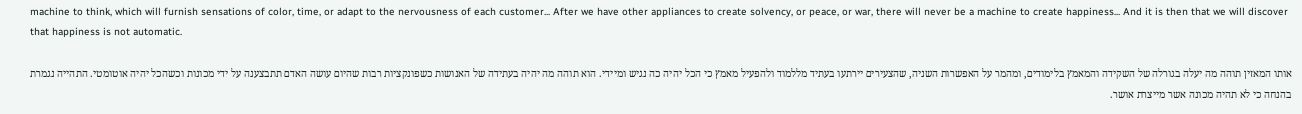machine to think, which will furnish sensations of color, time, or adapt to the nervousness of each customer... After we have other appliances to create solvency, or peace, or war, there will never be a machine to create happiness... And it is then that we will discover that happiness is not automatic.

אותו המאזין תוהה מה יעלה בגורלה של השקידה והמאמץ בלימודים, ומהמר על האפשרות השניה, שהצעירים יירתעו בעתיד מללמוד ולהפעיל מאמץ כי הכל יהיה כה נגיש ומיידי. הוא תוהה מה יהיה בעתידה של האנושות כשפונקציות רבות שהיום עושה האדם תתבצענה על ידי מכונות וכשהכל יהיה אוטומטי. התהייה נגמרת בהנחה כי לא תהיה מכונה אשר מייצרת אושר.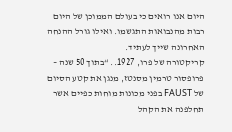היום אנו רואים כי בעולם הממוכן של היום רבות מהנבואות התגשמו. ואילו גורל ההנחה האחרונה שייך לעתיד.
קריקטורה של פרו, 1927.. “בתוך 50 שנה – פרופסור טרמין מסנטז, מנגן את קטע הסיום של FAUST בפני מכונות מוחות כפיים אשר תחלפנה את הקהל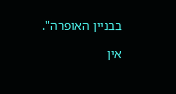בבניין האופרה".

אין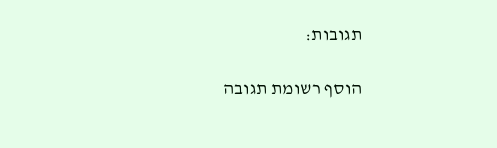תגובות:

הוסף רשומת תגובה